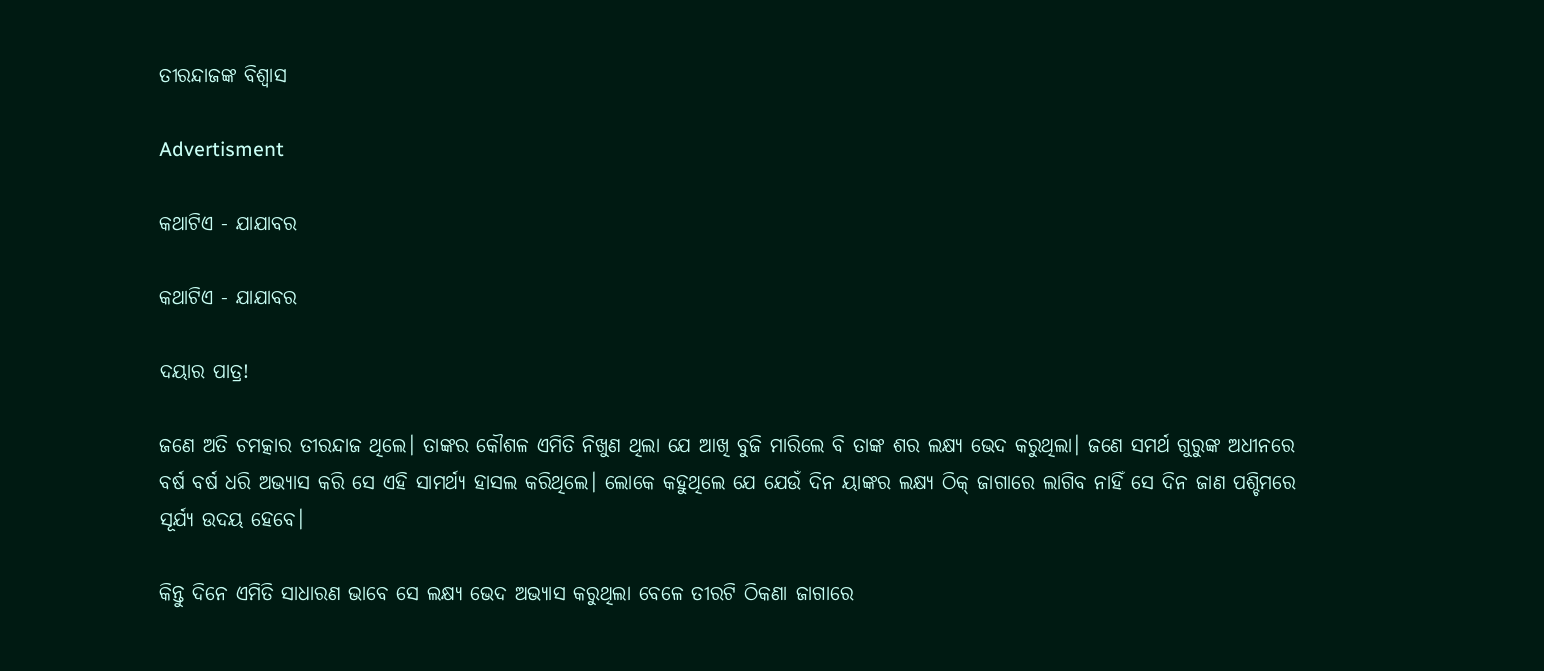ତୀରନ୍ଦାଜଙ୍କ ବିଶ୍ବାସ

Advertisment

କଥାଟିଏ - ଯାଯାବର

କଥାଟିଏ - ଯାଯାବର

ଦୟାର ପାତ୍ର!

ଜଣେ ଅତି ଚମତ୍କାର ତୀରନ୍ଦାଜ ଥିଲେ। ତାଙ୍କର କୌଶଳ ଏମିତି ନିଖୁଣ ଥିଲା ଯେ ଆଖି ବୁଜି ମାରିଲେ ବି ତାଙ୍କ ଶର ଲକ୍ଷ୍ୟ ଭେଦ କରୁଥିଲା। ଜଣେ ସମର୍ଥ ଗୁରୁଙ୍କ ଅଧୀନରେ ବର୍ଷ ବର୍ଷ ଧରି ଅଭ୍ୟାସ କରି ସେ ଏହି ସାମର୍ଥ୍ୟ ହାସଲ କରିଥିଲେ। ଲୋକେ କହୁଥିଲେ ଯେ ଯେଉଁ ଦିନ ୟାଙ୍କର ଲକ୍ଷ୍ୟ ଠିକ୍‌ ଜାଗାରେ ଲାଗିବ ନାହିଁ ସେ ଦିନ ଜାଣ ପଶ୍ଚିମରେ ସୂର୍ଯ୍ୟ ଉଦୟ ହେବେ।

କିନ୍ତୁ ଦିନେ ଏମିତି ସାଧାରଣ ଭାବେ ସେ ଲକ୍ଷ୍ୟ ଭେଦ ଅଭ୍ୟାସ କରୁଥିଲା ବେଳେ ତୀରଟି ଠିକଣା ଜାଗାରେ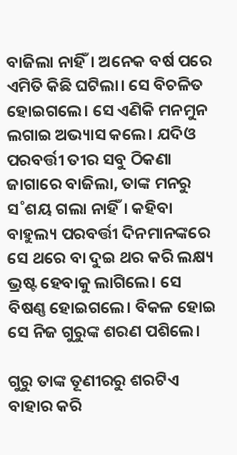ବାଜିଲା ନାହିଁ। ଅନେକ ବର୍ଷ ପରେ ଏମିତି କିଛି ଘଟିଲା। ସେ ବିଚଳିତ ହୋଇଗଲେ। ସେ ଏଣିକି ମନମୁନ ଲଗାଇ ଅଭ୍ୟାସ କଲେ। ଯଦିଓ ପରବର୍ତ୍ତୀ ତୀର ସବୁ ଠିକଣା ଜାଗାରେ ବାଜିଲା, ତାଙ୍କ ମନରୁ ସ˚ଶୟ ଗଲା ନାହିଁ। କହିବା ବାହୁଲ୍ୟ ପରବର୍ତ୍ତୀ ଦିନମାନଙ୍କରେ ସେ ଥରେ ବା ଦୁଇ ଥର କରି ଲକ୍ଷ୍ୟ ଭ୍ରଷ୍ଟ ହେବାକୁ ଲାଗିଲେ। ସେ ବିଷଣ୍ଣ ହୋଇଗଲେ। ବିକଳ ହୋଇ ସେ ନିଜ ଗୁରୁଙ୍କ ଶରଣ ପଶିଲେ।

ଗୁରୁ ତାଙ୍କ ତୂଣୀରରୁ ଶରଟିଏ ବାହାର କରି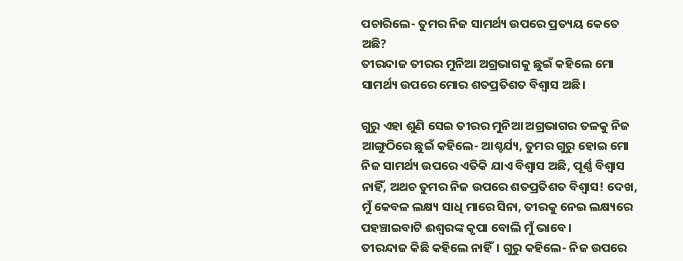ପଚାରିଲେ- ତୁମର ନିଜ ସାମର୍ଥ୍ୟ ଉପରେ ପ୍ରତ୍ୟୟ କେତେ ଅଛି?
ତୀରନ୍ଦାଜ ତୀରର ମୁନିଆ ଅଗ୍ରଭାଗକୁ ଛୁଇଁ କହିଲେ ମୋ ସାମର୍ଥ୍ୟ ଉପରେ ମୋର ଶତପ୍ରତିଶତ ବିଶ୍ବାସ ଅଛି।

ଗୁରୁ ଏହା ଶୁଣି ସେଇ ତୀରର ମୁନିଆ ଅଗ୍ରଭାଗର ତଳକୁ ନିଜ ଆଙ୍ଗୁଠିରେ ଛୁଇଁ କହିଲେ- ଆଶ୍ଚର୍ଯ୍ୟ, ତୁମର ଗୁରୁ ହୋଇ ମୋ ନିଜ ସାମର୍ଥ୍ୟ ଉପରେ ଏତିକି ଯାଏ ବିଶ୍ବାସ ଅଛି, ପୂର୍ଣ୍ଣ ବିଶ୍ବାସ ନାହିଁ, ଅଥଚ ତୁମର ନିଜ ଉପରେ ଶତପ୍ରତିଶତ ବିଶ୍ବାସ! ଦେଖ, ମୁଁ କେବଳ ଲକ୍ଷ୍ୟ ସାଧି ମାରେ ସିନା, ତୀରକୁ ନେଇ ଲକ୍ଷ୍ୟରେ ପହଞ୍ଚାଇବାଟି ଈଶ୍ବରଙ୍କ କୃପା ବୋଲି ମୁଁ ଭାବେ।
ତୀରନ୍ଦାଜ କିଛି କହିଲେ ନାହିଁ। ଗୁରୁ କହିଲେ- ନିଜ ଉପରେ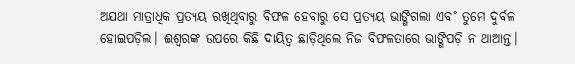ଅଯଥା ମାତ୍ରାଧିକ ପ୍ରତ୍ୟୟ ରଖିଥିବାରୁ ବିଫଳ ହେବାରୁ ସେ ପ୍ରତ୍ୟୟ ଭାଙ୍ଗିଗଲା ଏବ˚ ତୁମେ ଦୁର୍ବଳ ହୋଇପଡ଼ିଲ। ଈଶ୍ବରଙ୍କ ଉପରେ କିଛି ଦାୟିତ୍ବ ଛାଡ଼ିଥିଲେ ନିଜ ବିଫଳତାରେ ଭାଙ୍ଗିପଡ଼ି ନ ଥାଆନ୍ତ।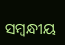ସମ୍ବନ୍ଧୀୟ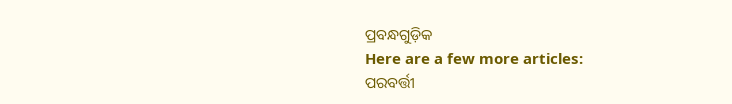ପ୍ରବନ୍ଧଗୁଡ଼ିକ
Here are a few more articles:
ପରବର୍ତ୍ତୀ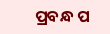ପ୍ରବନ୍ଧ ପ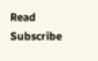Read
Subscribe